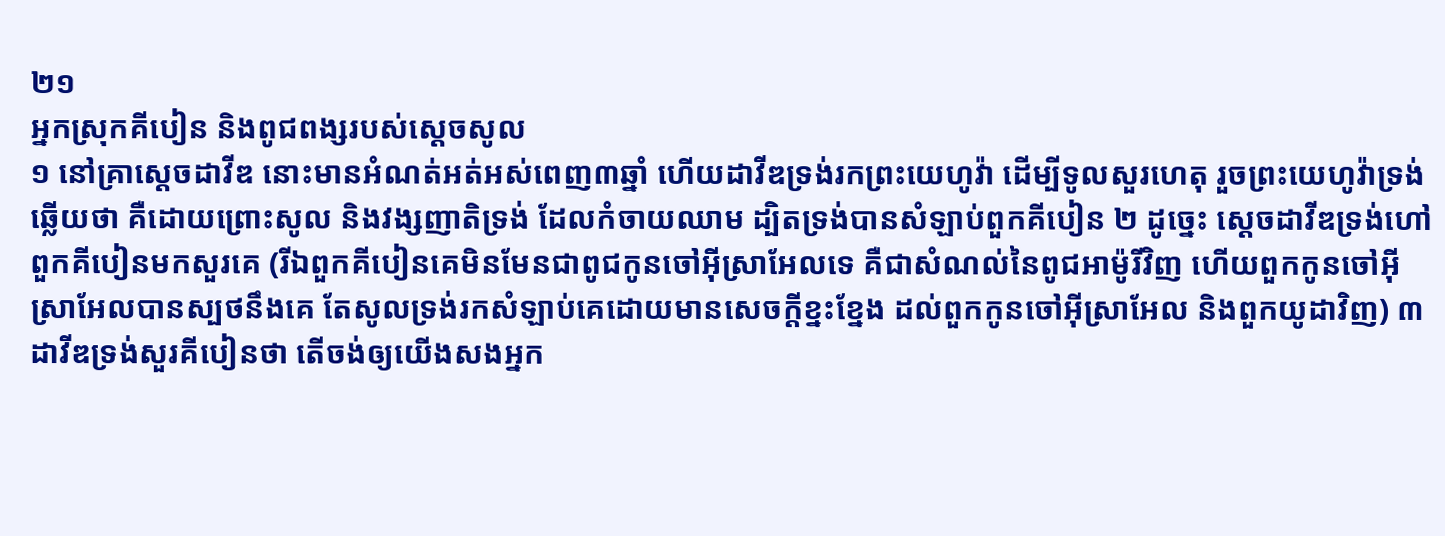២១
អ្នកស្រុកគីបៀន និងពូជពង្សរបស់ស្តេចសូល
១ នៅគ្រាស្តេចដាវីឌ នោះមានអំណត់អត់អស់ពេញ៣ឆ្នាំ ហើយដាវីឌទ្រង់រកព្រះយេហូវ៉ា ដើម្បីទូលសួរហេតុ រួចព្រះយេហូវ៉ាទ្រង់ឆ្លើយថា គឺដោយព្រោះសូល និងវង្សញាតិទ្រង់ ដែលកំចាយឈាម ដ្បិតទ្រង់បានសំឡាប់ពួកគីបៀន ២ ដូច្នេះ ស្តេចដាវីឌទ្រង់ហៅពួកគីបៀនមកសួរគេ (រីឯពួកគីបៀនគេមិនមែនជាពូជកូនចៅអ៊ីស្រាអែលទេ គឺជាសំណល់នៃពូជអាម៉ូរីវិញ ហើយពួកកូនចៅអ៊ីស្រាអែលបានស្បថនឹងគេ តែសូលទ្រង់រកសំឡាប់គេដោយមានសេចក្តីខ្នះខ្នែង ដល់ពួកកូនចៅអ៊ីស្រាអែល និងពួកយូដាវិញ) ៣ ដាវីឌទ្រង់សួរគីបៀនថា តើចង់ឲ្យយើងសងអ្នក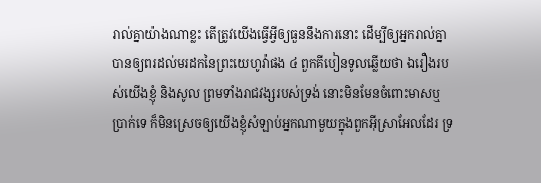រាល់គ្នាយ៉ាងណាខ្លះ តើត្រូវយើងធ្វើអ្វីឲ្យធួននឹងការនោះ ដើម្បីឲ្យអ្នករាល់គ្នា បានឲ្យពរដល់មរដកនៃព្រះយេហូវ៉ាផង ៤ ពួកគីបៀនទូលឆ្លើយថា ឯរឿងរបស់យើងខ្ញុំ និងសូល ព្រមទាំងរាជវង្សរបស់ទ្រង់ នោះមិនមែនចំពោះមាសឬប្រាក់ទេ ក៏មិនស្រេចឲ្យយើងខ្ញុំសំឡាប់អ្នកណាមួយក្នុងពួកអ៊ីស្រាអែលដែរ ទ្រ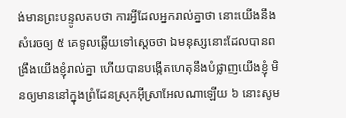ង់មានព្រះបន្ទូលតបថា ការអ្វីដែលអ្នករាល់គ្នាថា នោះយើងនឹងសំរេចឲ្យ ៥ គេទូលឆ្លើយទៅស្តេចថា ឯមនុស្សនោះដែលបានពង្រឹងយើងខ្ញុំរាល់គ្នា ហើយបានបង្កើតហេតុនឹងបំផ្លាញយើងខ្ញុំ មិនឲ្យមាននៅក្នុងព្រំដែនស្រុកអ៊ីស្រាអែលណាឡើយ ៦ នោះសូម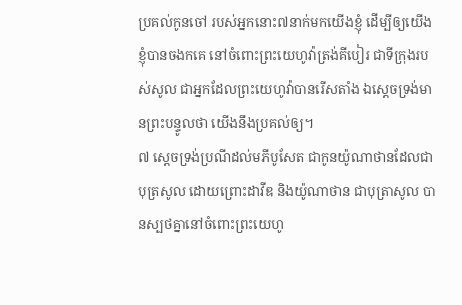ប្រគល់កូនចៅ របស់អ្នកនោះ៧នាក់មកយើងខ្ញុំ ដើម្បីឲ្យយើងខ្ញុំបានចងកគេ នៅចំពោះព្រះយេហូវ៉ាត្រង់គីបៀរ ជាទីក្រុងរបស់សូល ជាអ្នកដែលព្រះយេហូវ៉ាបានរើសតាំង ឯស្តេចទ្រង់មានព្រះបន្ទូលថា យើងនឹងប្រគល់ឲ្យ។
៧ ស្តេចទ្រង់ប្រណីដល់មភីបូសែត ជាកូនយ៉ូណាថានដែលជាបុត្រសូល ដោយព្រោះដាវីឌ និងយ៉ូណាថាន ជាបុត្រាសូល បានស្បថគ្នានៅចំពោះព្រះយេហូ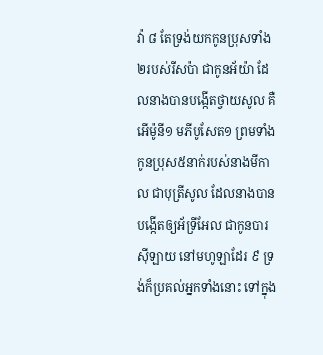វ៉ា ៨ តែទ្រង់យកកូនប្រុសទាំង២របស់រីសប៉ា ជាកូនអ័យ៉ា ដែលនាងបានបង្កើតថ្វាយសូល គឺអើម៉ូនី១ មភីបូសែត១ ព្រមទាំងកូនប្រុស៥នាក់របស់នាងមីកាល ជាបុត្រីសូល ដែលនាងបានបង្កើតឲ្យអ័ទ្រីអែល ជាកូនបារស៊ីឡាយ នៅមហូឡាដែរ ៩ ទ្រង់ក៏ប្រគល់អ្នកទាំងនោះ ទៅក្នុង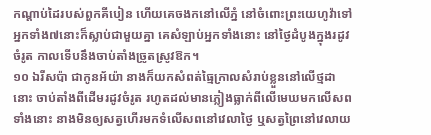កណ្តាប់ដៃរបស់ពួកគីបៀន ហើយគេចងកនៅលើភ្នំ នៅចំពោះព្រះយេហូវ៉ាទៅ អ្នកទាំង៧នោះក៏ស្លាប់ជាមួយគ្នា គេសំឡាប់អ្នកទាំងនោះ នៅថ្ងៃដំបូងក្នុងរដូវចំរូត កាលទើបនឹងចាប់តាំងច្រូតស្រូវឱក។
១០ ឯរីសប៉ា ជាកូនអ័យ៉ា នាងក៏យកសំពត់ធ្មៃក្រាលសំរាប់ខ្លួននៅលើថ្មដានោះ ចាប់តាំងពីដើមរដូវចំរូត រហូតដល់មានភ្លៀងធ្លាក់ពីលើមេឃមកលើសពទាំងនោះ នាងមិនឲ្យសត្វហើរមកទំលើសពនៅវេលាថ្ងៃ ឬសត្វព្រៃនៅវេលាយ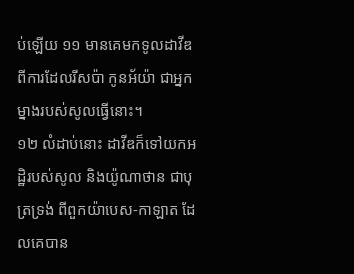ប់ឡើយ ១១ មានគេមកទូលដាវីឌពីការដែលរីសប៉ា កូនអ័យ៉ា ជាអ្នកម្នាងរបស់សូលធ្វើនោះ។
១២ លំដាប់នោះ ដាវីឌក៏ទៅយកអដ្ឋិរបស់សូល និងយ៉ូណាថាន ជាបុត្រទ្រង់ ពីពួកយ៉ាបេស-កាឡាត ដែលគេបាន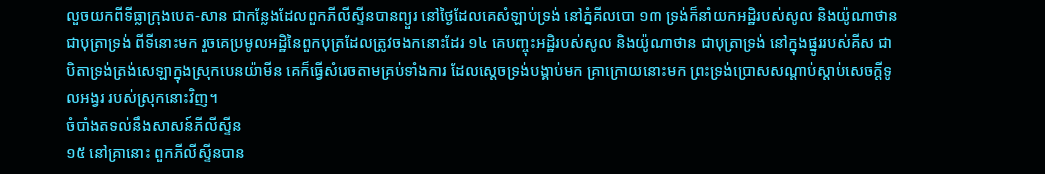លួចយកពីទីធ្លាក្រុងបេត-សាន ជាកន្លែងដែលពួកភីលីស្ទីនបានព្យួរ នៅថ្ងៃដែលគេសំឡាប់ទ្រង់ នៅភ្នំគីលបោ ១៣ ទ្រង់ក៏នាំយកអដ្ឋិរបស់សូល និងយ៉ូណាថានជាបុត្រាទ្រង់ ពីទីនោះមក រួចគេប្រមូលអដ្ឋិនៃពួកបុត្រដែលត្រូវចងកនោះដែរ ១៤ គេបញ្ចុះអដ្ឋិរបស់សូល និងយ៉ូណាថាន ជាបុត្រាទ្រង់ នៅក្នុងផ្នូររបស់គីស ជាបិតាទ្រង់ត្រង់សេឡាក្នុងស្រុកបេនយ៉ាមីន គេក៏ធ្វើសំរេចតាមគ្រប់ទាំងការ ដែលស្តេចទ្រង់បង្គាប់មក គ្រាក្រោយនោះមក ព្រះទ្រង់ប្រោសសណ្តាប់ស្តាប់សេចក្តីទូលអង្វរ របស់ស្រុកនោះវិញ។
ចំបាំងតទល់នឹងសាសន៍ភីលីស្ទីន
១៥ នៅគ្រានោះ ពួកភីលីស្ទីនបាន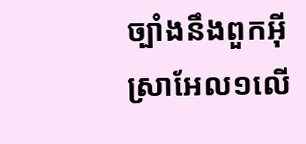ច្បាំងនឹងពួកអ៊ីស្រាអែល១លើ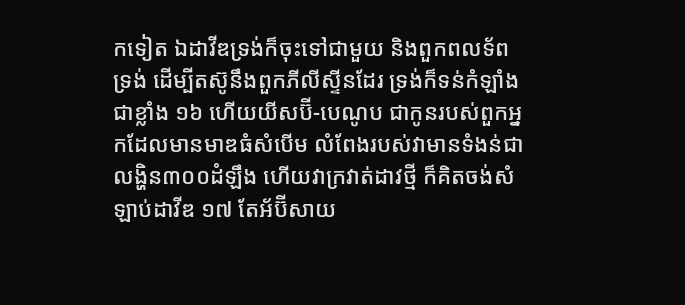កទៀត ឯដាវីឌទ្រង់ក៏ចុះទៅជាមួយ និងពួកពលទ័ពទ្រង់ ដើម្បីតស៊ូនឹងពួកភីលីស្ទីនដែរ ទ្រង់ក៏ទន់កំឡាំងជាខ្លាំង ១៦ ហើយយីសប៊ី-បេណូប ជាកូនរបស់ពួកអ្នកដែលមានមាឌធំសំបើម លំពែងរបស់វាមានទំងន់ជាលង្ហិន៣០០ដំឡឹង ហើយវាក្រវាត់ដាវថ្មី ក៏គិតចង់សំឡាប់ដាវីឌ ១៧ តែអ័ប៊ីសាយ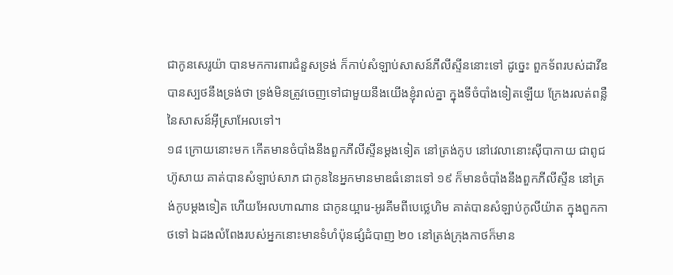ជាកូនសេរូយ៉ា បានមកការពារជំនួសទ្រង់ ក៏កាប់សំឡាប់សាសន៍ភីលីស្ទីននោះទៅ ដូច្នេះ ពួកទ័ពរបស់ដាវីឌបានស្បថនឹងទ្រង់ថា ទ្រង់មិនត្រូវចេញទៅជាមួយនឹងយើងខ្ញុំរាល់គ្នា ក្នុងទីចំបាំងទៀតឡើយ ក្រែងរលត់ពន្លឺនៃសាសន៍អ៊ីស្រាអែលទៅ។
១៨ ក្រោយនោះមក កើតមានចំបាំងនឹងពួកភីលីស្ទីនម្តងទៀត នៅត្រង់កូប នៅវេលានោះស៊ីបាកាយ ជាពូជហ៊ូសាយ គាត់បានសំឡាប់សាភ ជាកូននៃអ្នកមានមាឌធំនោះទៅ ១៩ ក៏មានចំបាំងនឹងពួកភីលីស្ទីន នៅត្រង់កូបម្តងទៀត ហើយអែលហាណាន ជាកូនយ្អារេ-អូរគីមពីបេថ្លេហិម គាត់បានសំឡាប់កូលីយ៉ាត ក្នុងពួកកាថទៅ ឯដងលំពែងរបស់អ្នកនោះមានទំហំប៉ុនផ្សំដំបាញ ២០ នៅត្រង់ក្រុងកាថក៏មាន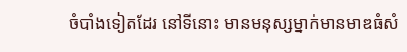ចំបាំងទៀតដែរ នៅទីនោះ មានមនុស្សម្នាក់មានមាឌធំសំ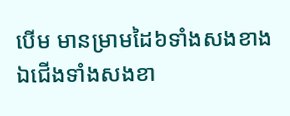បើម មានម្រាមដៃ៦ទាំងសងខាង ឯជើងទាំងសងខា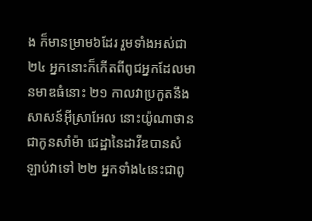ង ក៏មានម្រាម៦ដែរ រួមទាំងអស់ជា២៤ អ្នកនោះក៏កើតពីពូជអ្នកដែលមានមាឌធំនោះ ២១ កាលវាប្រកួតនឹងសាសន៍អ៊ីស្រាអែល នោះយ៉ូណាថាន ជាកូនសាំម៉ា ជេដ្ឋានៃដាវីឌបានសំឡាប់វាទៅ ២២ អ្នកទាំង៤នេះជាពូ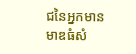ជនៃអ្នកមានមាឌធំសំ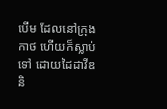បើម ដែលនៅក្រុងកាថ ហើយក៏ស្លាប់ទៅ ដោយដៃដាវីឌ និ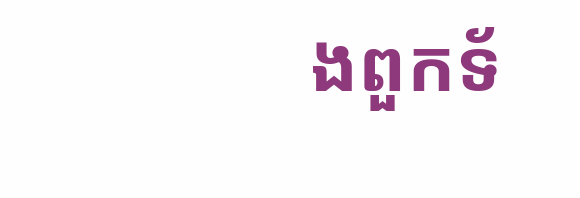ងពួកទ័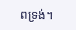ពទ្រង់។